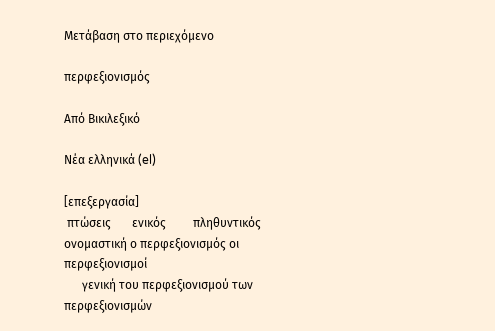Μετάβαση στο περιεχόμενο

περφεξιονισμός

Από Βικιλεξικό

Νέα ελληνικά (el)

[επεξεργασία]
 πτώσεις       ενικός         πληθυντικός
ονομαστική ο περφεξιονισμός οι περφεξιονισμοί
      γενική του περφεξιονισμού των περφεξιονισμών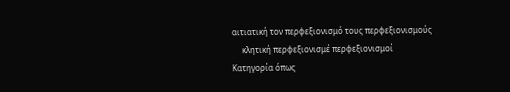αιτιατική τον περφεξιονισμό τους περφεξιονισμούς
     κλητική περφεξιονισμέ περφεξιονισμοί
Κατηγορία όπως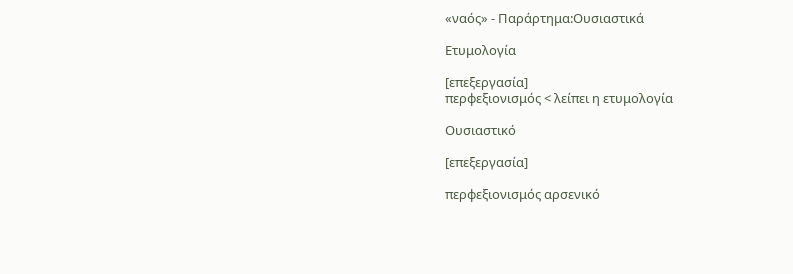«ναός» - Παράρτημα:Ουσιαστικά

Ετυμολογία

[επεξεργασία]
περφεξιονισμός < λείπει η ετυμολογία

Ουσιαστικό

[επεξεργασία]

περφεξιονισμός αρσενικό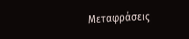Μεταφράσεις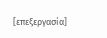[επεξεργασία]